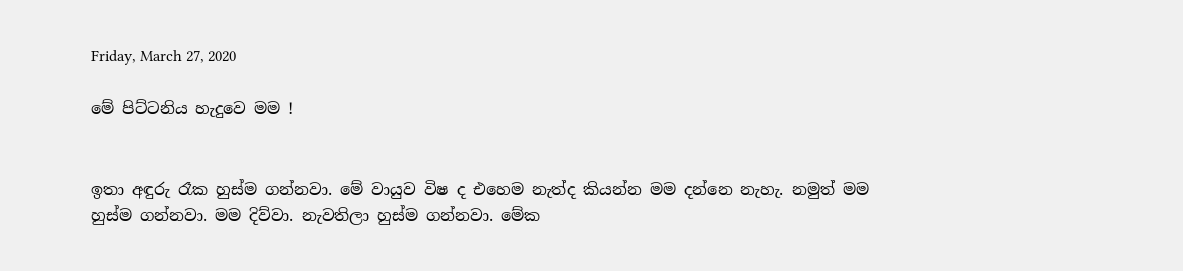Friday, March 27, 2020

මේ පිට්ටනිය හැදුවෙ මම !


ඉතා අඳුරු රෑක හුස්ම ගන්නවා. මේ වායුව විෂ ද එහෙම නැත්ද කියන්න මම දන්නෙ නැහැ. නමුත් මම හුස්ම ගන්නවා. මම දිව්වා. නැවතිලා හුස්ම ගන්නවා. මේක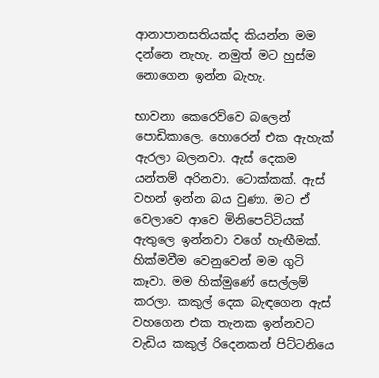ආනාපානසතියක්ද කියන්න මම දන්නෙ නැහැ. නමුත් මට හුස්ම නොගෙන ඉන්න බැහැ.

භාවනා කෙරෙව්වෙ බලෙන් පොඩිකාලෙ. හොරෙන් එක ඇහැක් ඇරලා බලනවා. ඇස් දෙකම යන්තම් අරිනවා. ටොක්කක්. ඇස් වහන් ඉන්න බය වුණා. මට ඒ වෙලාවෙ ආවෙ මිනිපෙට්ටියක් ඇතුලෙ ඉන්නවා වගේ හැඟීමක්. හික්මවීම වෙනුවෙන් මම ගුටි කෑවා. මම හික්මුණේ සෙල්ලම් කරලා. කකුල් දෙක බැඳගෙන ඇස් වහගෙන එක තැනක ඉන්නවට වැඩිය කකුල් රිදෙනකන් පිට්ටනියෙ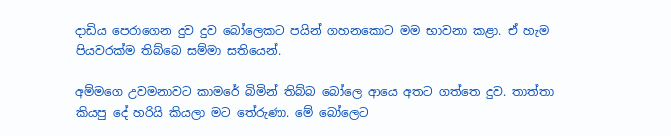දාඩිය පෙරාගෙන දුව දුව බෝලෙකට පයින් ගහනකොට මම භාවනා කළා. ඒ හැම පියවරක්ම තිබ්බෙ සම්මා සතියෙන්.

අම්මගෙ උවමනාවට කාමරේ බිමින් තිබ්බ බෝලෙ ආයෙ අතට ගත්තෙ දුව. තාත්තා කියපු දේ හරියි කියලා මට තේරුණා. මේ බෝලෙට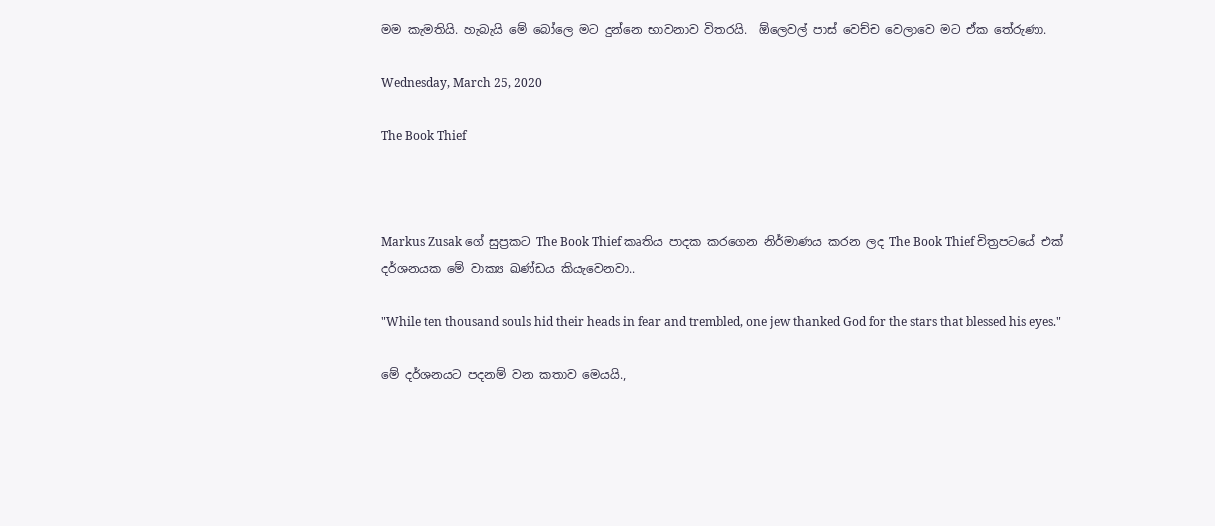මම කැමතියි. හැබැයි මේ බෝලෙ මට දුන්නෙ භාවනාව විතරයි.  ඕලෙවල් පාස් වෙච්ච වෙලාවෙ මට ඒක තේරුණා.

Wednesday, March 25, 2020

The Book Thief



Markus Zusak ගේ සුප්‍රකට The Book Thief කෘතිය පාදක කරගෙන නිර්මාණය කරන ලද The Book Thief චිත්‍රපටයේ එක් දර්ශනයක මේ වාක්‍ය ඛණ්ඩය කියැවෙනවා..

"While ten thousand souls hid their heads in fear and trembled, one jew thanked God for the stars that blessed his eyes."

මේ දර්ශනයට පදනම් වන කතාව මෙයයි.,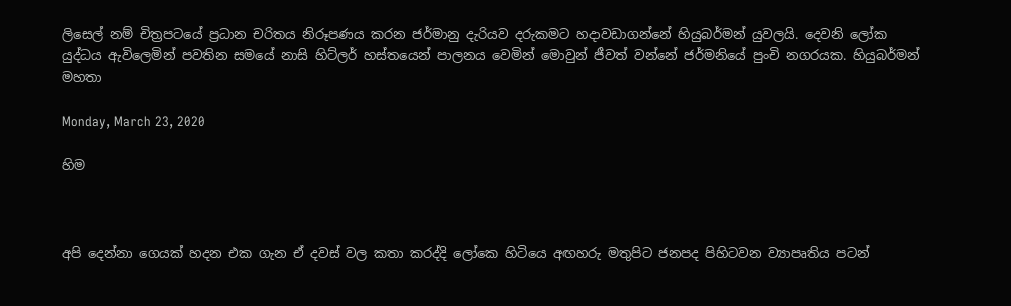ලිසෙල් නම් චිත්‍රපටයේ ප්‍රධාන චරිතය නිරූපණය කරන ජර්මානු දැරියව දරුකමට හදාවඩාගන්නේ හියුබර්මන් යුවලයි. දෙවනි ලෝක යුද්ධය ඇවිලෙමින් පවතින සමයේ නාසි හිට්ලර් හස්තයෙන් පාලනය වෙමින් මොවුන් ජීවත් වන්නේ ජර්මනියේ පුංචි නගරයක. හියුබර්මන් මහතා

Monday, March 23, 2020

හිම



අපි දෙන්නා ගෙයක් හදන එක ගැන ඒ දවස් වල කතා කරද්දි ලෝකෙ හිටියෙ අඟහරු මතුපිට ජනපද පිහිටවන ව්‍යාපෘතිය පටන්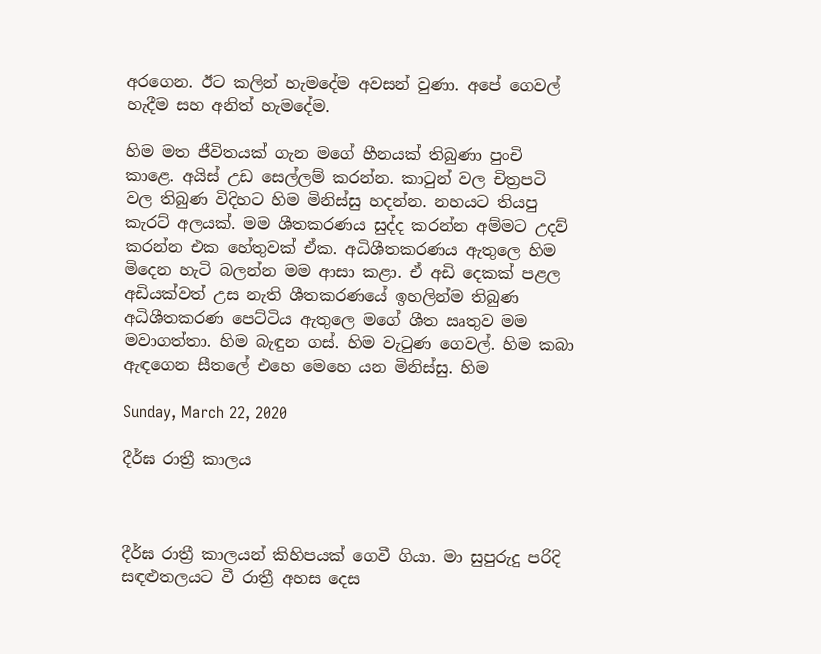අරගෙන. ඊට කලින් හැමදේම අවසන් වුණා. අපේ ගෙවල් හැදීම සහ අනිත් හැමදේම.

හිම මත ජීවිතයක් ගැන මගේ හීනයක් තිබුණා පුංචි කාළෙ. අයිස් උඩ සෙල්ලම් කරන්න. කාටුන් වල චිත්‍රපටි වල තිබුණ විදිහට හිම මිනිස්සු හදන්න. නහයට තියපු කැරට් අලයක්. මම ශීතකරණය සුද්ද කරන්න අම්මට උදව් කරන්න එක හේතුවක් ඒක. අධිශීතකරණය ඇතුලෙ හිම මිදෙන හැටි බලන්න මම ආසා කළා. ඒ අඩි දෙකක් පළල අඩියක්වත් උස නැති ශීතකරණයේ ඉහලින්ම තිබුණ අධිශීතකරණ පෙට්ටිය ඇතුලෙ මගේ ශීත ඍතුව මම මවාගත්තා. හිම බැඳුන ගස්. හිම වැටුණ ගෙවල්. හිම කබා ඇඳගෙන සීතලේ එහෙ මෙහෙ යන මිනිස්සු. හිම

Sunday, March 22, 2020

දීර්ඝ රාත්‍රී කාලය



දීර්ඝ රාත්‍රී කාලයන් කිහිපයක් ගෙවී ගියා. මා සුපුරුදු පරිදි සඳළුතලයට වී රාත්‍රී අහස දෙස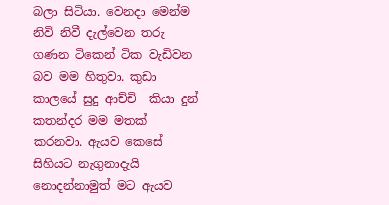බලා සිටියා. වෙනදා මෙන්ම නිවි නිවී දැල්වෙන තරු ගණන ටිකෙන් ටික වැඩිවන බව මම හිතුවා. කුඩා කාලයේ සුදු ආච්චි  කියා දුන් කතන්දර මම මතක් කරනවා. ඇයව කෙසේ සිහියට නැගුනාදැයි නොදන්නාමුත් මට ඇයව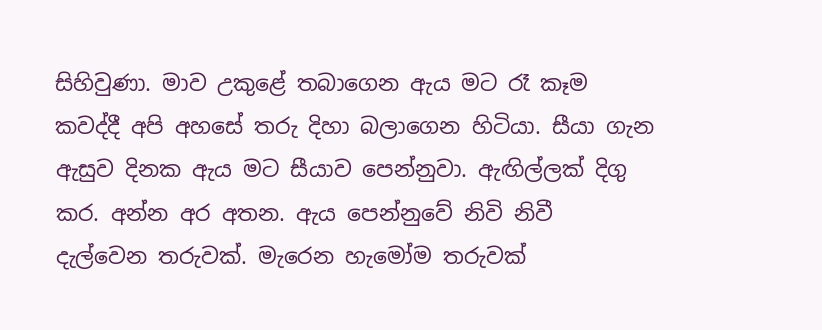සිහිවුණා. මාව උකුළේ තබාගෙන ඇය මට රෑ කෑම කවද්දී අපි අහසේ තරු දිහා බලාගෙන හිටියා. සීයා ගැන ඇසුව දිනක ඇය මට සීයාව පෙන්නුවා. ඇඟිල්ලක් දිගු කර. අන්න අර අතන. ඇය පෙන්නුවේ නිවි නිවී දැල්වෙන තරුවක්. මැරෙන හැමෝම තරුවක්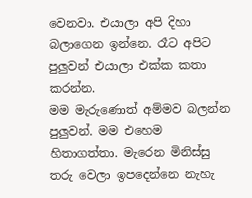වෙනවා. එයාලා අපි දිහා බලාගෙන ඉන්නෙ. රෑට අපිට පුලුවන් එයාලා එක්ක කතා කරන්න.
මම මැරුණොත් අම්මව බලන්න පුලුවන්. මම එහෙම හිතාගත්තා. මැරෙන මිනිස්සු තරු වෙලා ඉපදෙන්නෙ නැහැ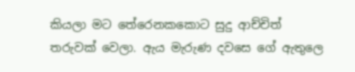කියලා මට තේරෙනකකොට සුදු ආච්චිත් තරුවක් වෙලා. ඇය මැරුණ දවසෙ ගේ ඇතුලෙ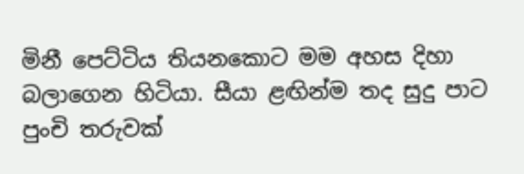මිනී පෙට්ටිය තියනකොට මම අහස දිහා බලාගෙන හිටියා. සීයා ළඟින්ම තද සුදු පාට පුංචි තරුවක්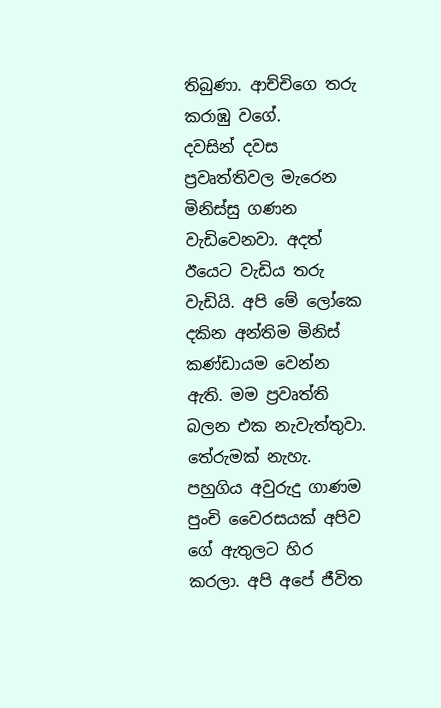තිබුණා. ආච්චිගෙ තරු කරාඹු වගේ.
දවසින් දවස ප්‍රවෘත්තිවල මැරෙන මිනිස්සු ගණන වැඩිවෙනවා. අදත් ඊයෙට වැඩිය තරු වැඩියි. අපි මේ ලෝකෙ දකින අන්තිම මිනිස් කණ්ඩායම වෙන්න ඇති. මම ප්‍රවෘත්ති බලන එක නැවැත්තුවා. තේරුමක් නැහැ. පහුගිය අවුරුදු ගාණම  පුංචි වෛරසයක් අපිව ගේ ඇතුලට හිර කරලා. අපි අපේ ජීවිත